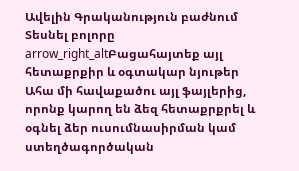Ավելին Գրականություն բաժնում
Տեսնել բոլորը arrow_right_altԲացահայտեք այլ հետաքրքիր և օգտակար նյութեր
Ահա մի հավաքածու այլ ֆայլերից, որոնք կարող են ձեզ հետաքրքրել և օգնել ձեր ուսումնասիրման կամ ստեղծագործական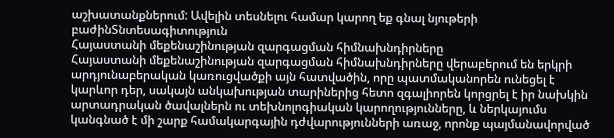աշխատանքներում: Ավելին տեսնելու համար կարող եք գնալ նյութերի բաժինՏնտեսագիտություն
Հայաստանի մեքենաշինության զարգացման հիմնախնդիրները
Հայաստանի մեքենաշինության զարգացման հիմնախնդիրները վերաբերում են երկրի արդյունաբերական կառուցվածքի այն հատվածին, որը պատմականորեն ունեցել է կարևոր դեր, սակայն անկախության տարիներից հետո զգալիորեն կորցրել է իր նախկին արտադրական ծավալներն ու տեխնոլոգիական կարողությունները, և ներկայումս կանգնած է մի շարք համակարգային դժվարությունների առաջ, որոնք պայմանավորված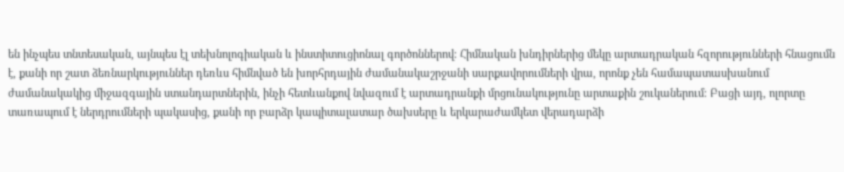են ինչպես տնտեսական, այնպես էլ տեխնոլոգիական և ինստիտուցիոնալ գործոններով։ Հիմնական խնդիրներից մեկը արտադրական հզորությունների հնացումն է, քանի որ շատ ձեռնարկություններ դեռևս հիմնված են խորհրդային ժամանակաշրջանի սարքավորումների վրա, որոնք չեն համապատասխանում ժամանակակից միջազգային ստանդարտներին, ինչի հետևանքով նվազում է արտադրանքի մրցունակությունը արտաքին շուկաներում։ Բացի այդ, ոլորտը տառապում է ներդրումների պակասից, քանի որ բարձր կապիտալատար ծախսերը և երկարաժամկետ վերադարձի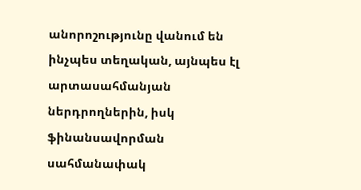անորոշությունը վանում են ինչպես տեղական, այնպես էլ արտասահմանյան ներդրողներին, իսկ ֆինանսավորման սահմանափակ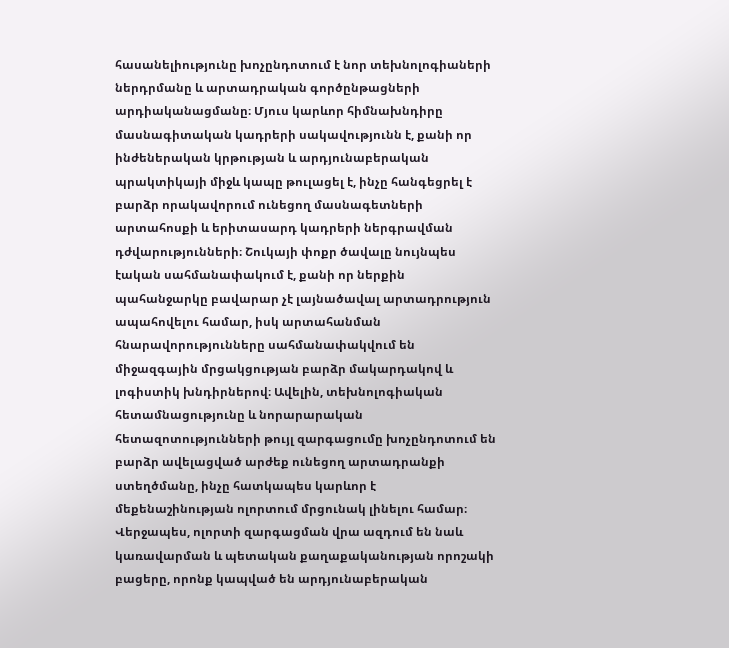հասանելիությունը խոչընդոտում է նոր տեխնոլոգիաների ներդրմանը և արտադրական գործընթացների արդիականացմանը։ Մյուս կարևոր հիմնախնդիրը մասնագիտական կադրերի սակավությունն է, քանի որ ինժեներական կրթության և արդյունաբերական պրակտիկայի միջև կապը թուլացել է, ինչը հանգեցրել է բարձր որակավորում ունեցող մասնագետների արտահոսքի և երիտասարդ կադրերի ներգրավման դժվարությունների։ Շուկայի փոքր ծավալը նույնպես էական սահմանափակում է, քանի որ ներքին պահանջարկը բավարար չէ լայնածավալ արտադրություն ապահովելու համար, իսկ արտահանման հնարավորությունները սահմանափակվում են միջազգային մրցակցության բարձր մակարդակով և լոգիստիկ խնդիրներով։ Ավելին, տեխնոլոգիական հետամնացությունը և նորարարական հետազոտությունների թույլ զարգացումը խոչընդոտում են բարձր ավելացված արժեք ունեցող արտադրանքի ստեղծմանը, ինչը հատկապես կարևոր է մեքենաշինության ոլորտում մրցունակ լինելու համար։ Վերջապես, ոլորտի զարգացման վրա ազդում են նաև կառավարման և պետական քաղաքականության որոշակի բացերը, որոնք կապված են արդյունաբերական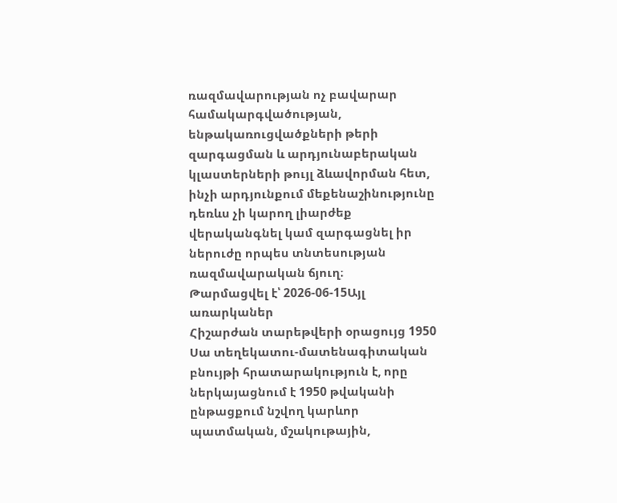ռազմավարության ոչ բավարար համակարգվածության, ենթակառուցվածքների թերի զարգացման և արդյունաբերական կլաստերների թույլ ձևավորման հետ, ինչի արդյունքում մեքենաշինությունը դեռևս չի կարող լիարժեք վերականգնել կամ զարգացնել իր ներուժը որպես տնտեսության ռազմավարական ճյուղ։
Թարմացվել է՝ 2026-06-15Այլ առարկաներ
Հիշարժան տարեթվերի օրացույց 1950
Սա տեղեկատու-մատենագիտական բնույթի հրատարակություն է, որը ներկայացնում է 1950 թվականի ընթացքում նշվող կարևոր պատմական, մշակութային,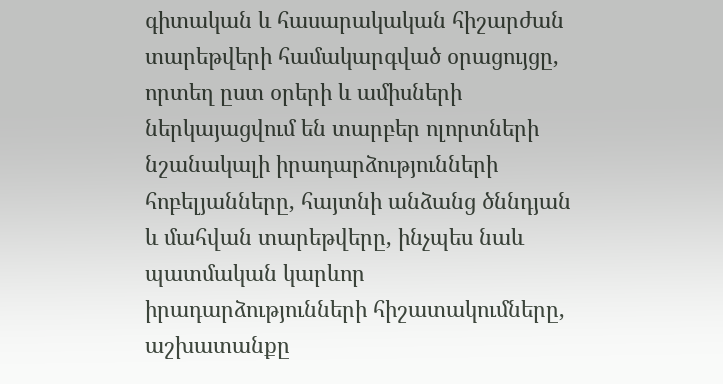գիտական և հասարակական հիշարժան տարեթվերի համակարգված օրացույցը, որտեղ ըստ օրերի և ամիսների ներկայացվում են տարբեր ոլորտների նշանակալի իրադարձությունների հոբելյանները, հայտնի անձանց ծննդյան և մահվան տարեթվերը, ինչպես նաև պատմական կարևոր իրադարձությունների հիշատակումները, աշխատանքը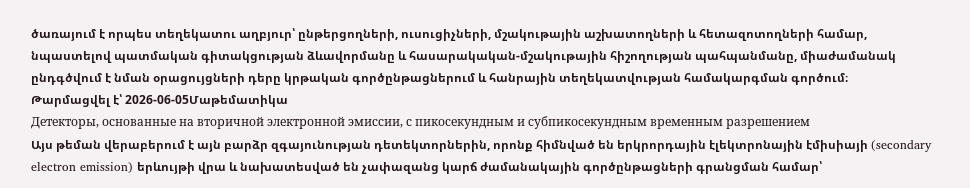ծառայում է որպես տեղեկատու աղբյուր՝ ընթերցողների, ուսուցիչների, մշակութային աշխատողների և հետազոտողների համար, նպաստելով պատմական գիտակցության ձևավորմանը և հասարակական-մշակութային հիշողության պահպանմանը, միաժամանակ ընդգծվում է նման օրացույցների դերը կրթական գործընթացներում և հանրային տեղեկատվության համակարգման գործում։
Թարմացվել է՝ 2026-06-05Մաթեմատիկա
Детекторы, основанные на вторичной электронной эмиссии, с пикосекундным и субпикосекундным временным разрешением
Այս թեման վերաբերում է այն բարձր զգայունության դետեկտորներին, որոնք հիմնված են երկրորդային էլեկտրոնային էմիսիայի (secondary electron emission) երևույթի վրա և նախատեսված են չափազանց կարճ ժամանակային գործընթացների գրանցման համար՝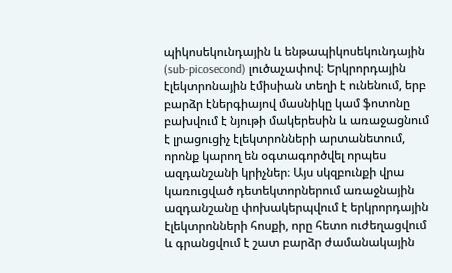պիկոսեկունդային և ենթապիկոսեկունդային (sub-picosecond) լուծաչափով։ Երկրորդային էլեկտրոնային էմիսիան տեղի է ունենում, երբ բարձր էներգիայով մասնիկը կամ ֆոտոնը բախվում է նյութի մակերեսին և առաջացնում է լրացուցիչ էլեկտրոնների արտանետում, որոնք կարող են օգտագործվել որպես ազդանշանի կրիչներ։ Այս սկզբունքի վրա կառուցված դետեկտորներում առաջնային ազդանշանը փոխակերպվում է երկրորդային էլեկտրոնների հոսքի, որը հետո ուժեղացվում և գրանցվում է շատ բարձր ժամանակային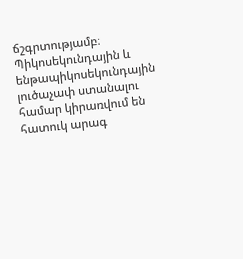ճշգրտությամբ։ Պիկոսեկունդային և ենթապիկոսեկունդային լուծաչափ ստանալու համար կիրառվում են հատուկ արագ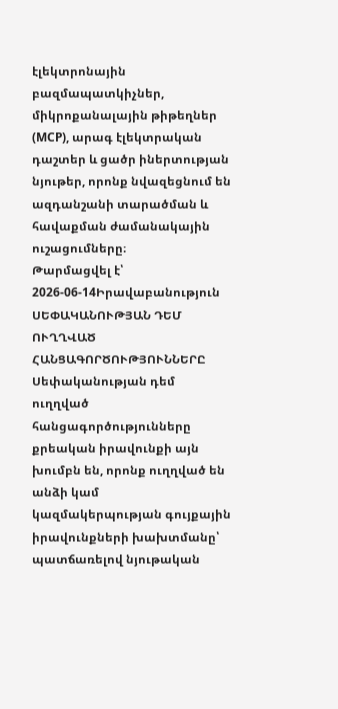էլեկտրոնային բազմապատկիչներ, միկրոքանալային թիթեղներ (MCP), արագ էլեկտրական դաշտեր և ցածր իներտության նյութեր, որոնք նվազեցնում են ազդանշանի տարածման և հավաքման ժամանակային ուշացումները։
Թարմացվել է՝ 2026-06-14Իրավաբանություն
ՍԵՓԱԿԱՆՈՒԹՅԱՆ ԴԵՄ ՈՒՂՂՎԱԾ ՀԱՆՑԱԳՈՐԾՈՒԹՅՈՒՆՆԵՐԸ
Սեփականության դեմ ուղղված հանցագործությունները քրեական իրավունքի այն խումբն են, որոնք ուղղված են անձի կամ կազմակերպության գույքային իրավունքների խախտմանը՝ պատճառելով նյութական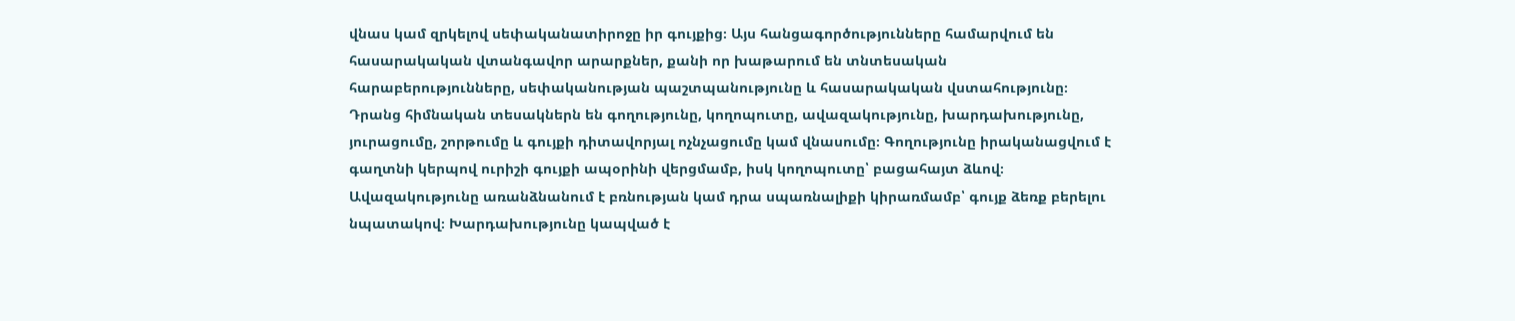վնաս կամ զրկելով սեփականատիրոջը իր գույքից։ Այս հանցագործությունները համարվում են հասարակական վտանգավոր արարքներ, քանի որ խաթարում են տնտեսական հարաբերությունները, սեփականության պաշտպանությունը և հասարակական վստահությունը։ Դրանց հիմնական տեսակներն են գողությունը, կողոպուտը, ավազակությունը, խարդախությունը, յուրացումը, շորթումը և գույքի դիտավորյալ ոչնչացումը կամ վնասումը։ Գողությունը իրականացվում է գաղտնի կերպով ուրիշի գույքի ապօրինի վերցմամբ, իսկ կողոպուտը՝ բացահայտ ձևով։ Ավազակությունը առանձնանում է բռնության կամ դրա սպառնալիքի կիրառմամբ՝ գույք ձեռք բերելու նպատակով։ Խարդախությունը կապված է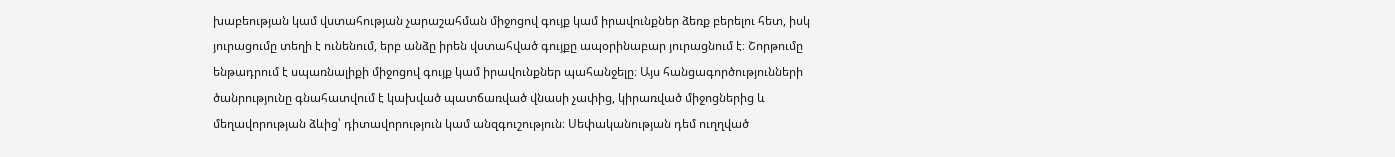խաբեության կամ վստահության չարաշահման միջոցով գույք կամ իրավունքներ ձեռք բերելու հետ, իսկ յուրացումը տեղի է ունենում, երբ անձը իրեն վստահված գույքը ապօրինաբար յուրացնում է։ Շորթումը ենթադրում է սպառնալիքի միջոցով գույք կամ իրավունքներ պահանջելը։ Այս հանցագործությունների ծանրությունը գնահատվում է կախված պատճառված վնասի չափից, կիրառված միջոցներից և մեղավորության ձևից՝ դիտավորություն կամ անզգուշություն։ Սեփականության դեմ ուղղված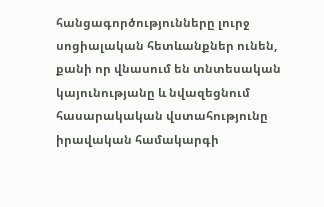հանցագործությունները լուրջ սոցիալական հետևանքներ ունեն, քանի որ վնասում են տնտեսական կայունությանը և նվազեցնում հասարակական վստահությունը իրավական համակարգի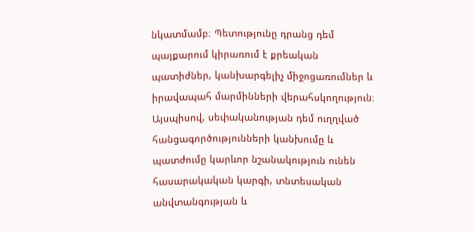նկատմամբ։ Պետությունը դրանց դեմ պայքարում կիրառում է քրեական պատիժներ, կանխարգելիչ միջոցառումներ և իրավապահ մարմինների վերահսկողություն։ Այսպիսով, սեփականության դեմ ուղղված հանցագործությունների կանխումը և պատժումը կարևոր նշանակություն ունեն հասարակական կարգի, տնտեսական անվտանգության և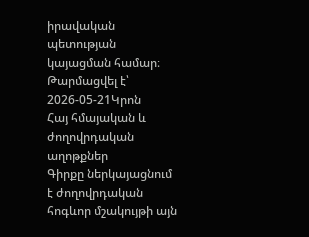իրավական պետության կայացման համար։
Թարմացվել է՝ 2026-05-21Կրոն
Հայ հմայական և ժողովրդական աղոթքներ
Գիրքը ներկայացնում է ժողովրդական հոգևոր մշակույթի այն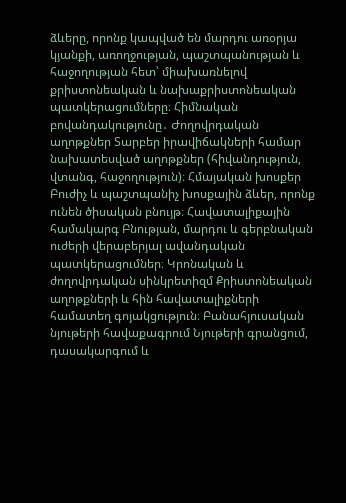ձևերը, որոնք կապված են մարդու առօրյա կյանքի, առողջության, պաշտպանության և հաջողության հետ՝ միախառնելով քրիստոնեական և նախաքրիստոնեական պատկերացումները։ Հիմնական բովանդակությունը․ Ժողովրդական աղոթքներ Տարբեր իրավիճակների համար նախատեսված աղոթքներ (հիվանդություն, վտանգ, հաջողություն)։ Հմայական խոսքեր Բուժիչ և պաշտպանիչ խոսքային ձևեր, որոնք ունեն ծիսական բնույթ։ Հավատալիքային համակարգ Բնության, մարդու և գերբնական ուժերի վերաբերյալ ավանդական պատկերացումներ։ Կրոնական և ժողովրդական սինկրետիզմ Քրիստոնեական աղոթքների և հին հավատալիքների համատեղ գոյակցություն։ Բանահյուսական նյութերի հավաքագրում Նյութերի գրանցում, դասակարգում և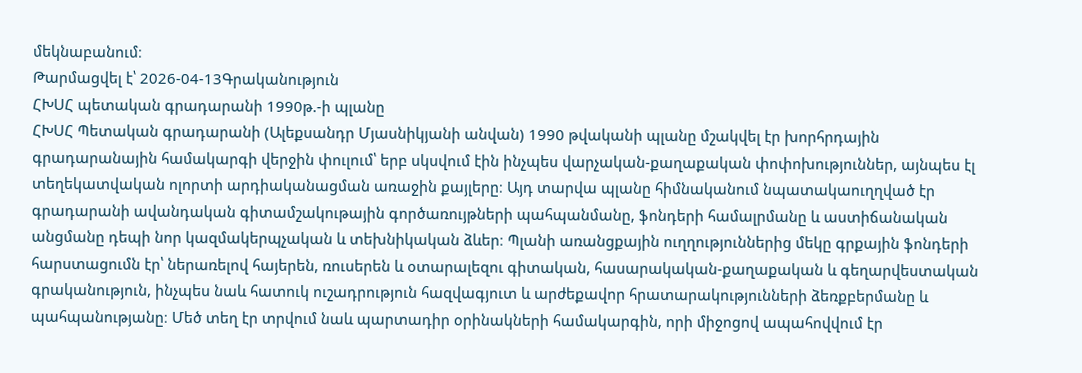մեկնաբանում։
Թարմացվել է՝ 2026-04-13Գրականություն
ՀԽՍՀ պետական գրադարանի 1990թ.-ի պլանը
ՀԽՍՀ Պետական գրադարանի (Ալեքսանդր Մյասնիկյանի անվան) 1990 թվականի պլանը մշակվել էր խորհրդային գրադարանային համակարգի վերջին փուլում՝ երբ սկսվում էին ինչպես վարչական-քաղաքական փոփոխություններ, այնպես էլ տեղեկատվական ոլորտի արդիականացման առաջին քայլերը։ Այդ տարվա պլանը հիմնականում նպատակաուղղված էր գրադարանի ավանդական գիտամշակութային գործառույթների պահպանմանը, ֆոնդերի համալրմանը և աստիճանական անցմանը դեպի նոր կազմակերպչական և տեխնիկական ձևեր։ Պլանի առանցքային ուղղություններից մեկը գրքային ֆոնդերի հարստացումն էր՝ ներառելով հայերեն, ռուսերեն և օտարալեզու գիտական, հասարակական-քաղաքական և գեղարվեստական գրականություն, ինչպես նաև հատուկ ուշադրություն հազվագյուտ և արժեքավոր հրատարակությունների ձեռքբերմանը և պահպանությանը։ Մեծ տեղ էր տրվում նաև պարտադիր օրինակների համակարգին, որի միջոցով ապահովվում էր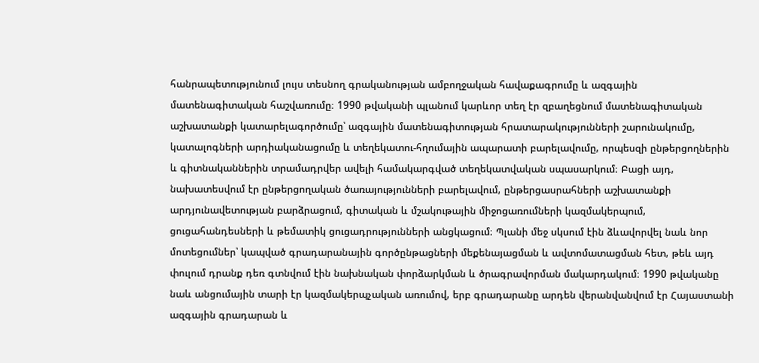հանրապետությունում լույս տեսնող գրականության ամբողջական հավաքագրումը և ազգային մատենագիտական հաշվառումը։ 1990 թվականի պլանում կարևոր տեղ էր զբաղեցնում մատենագիտական աշխատանքի կատարելագործումը՝ ազգային մատենագիտության հրատարակությունների շարունակումը, կատալոգների արդիականացումը և տեղեկատու-հղումային ապարատի բարելավումը, որպեսզի ընթերցողներին և գիտնականներին տրամադրվեր ավելի համակարգված տեղեկատվական սպասարկում։ Բացի այդ, նախատեսվում էր ընթերցողական ծառայությունների բարելավում, ընթերցասրահների աշխատանքի արդյունավետության բարձրացում, գիտական և մշակութային միջոցառումների կազմակերպում, ցուցահանդեսների և թեմատիկ ցուցադրությունների անցկացում։ Պլանի մեջ սկսում էին ձևավորվել նաև նոր մոտեցումներ՝ կապված գրադարանային գործընթացների մեքենայացման և ավտոմատացման հետ, թեև այդ փուլում դրանք դեռ գտնվում էին նախնական փորձարկման և ծրագրավորման մակարդակում։ 1990 թվականը նաև անցումային տարի էր կազմակերպչական առումով, երբ գրադարանը արդեն վերանվանվում էր Հայաստանի ազգային գրադարան և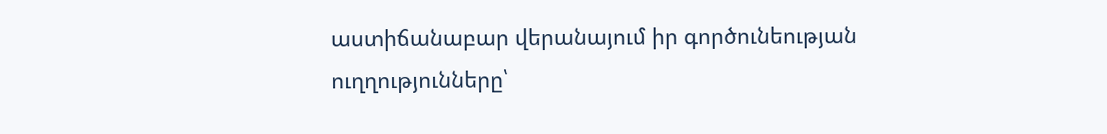աստիճանաբար վերանայում իր գործունեության ուղղությունները՝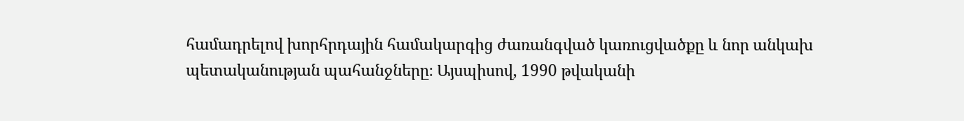համադրելով խորհրդային համակարգից ժառանգված կառուցվածքը և նոր անկախ պետականության պահանջները։ Այսպիսով, 1990 թվականի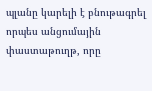պլանը կարելի է բնութագրել որպես անցումային փաստաթուղթ, որը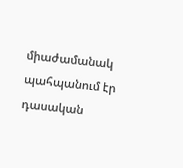միաժամանակ պահպանում էր դասական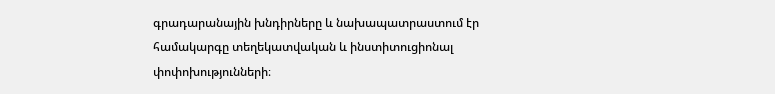գրադարանային խնդիրները և նախապատրաստում էր համակարգը տեղեկատվական և ինստիտուցիոնալ փոփոխությունների։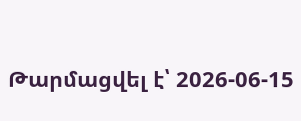Թարմացվել է՝ 2026-06-15